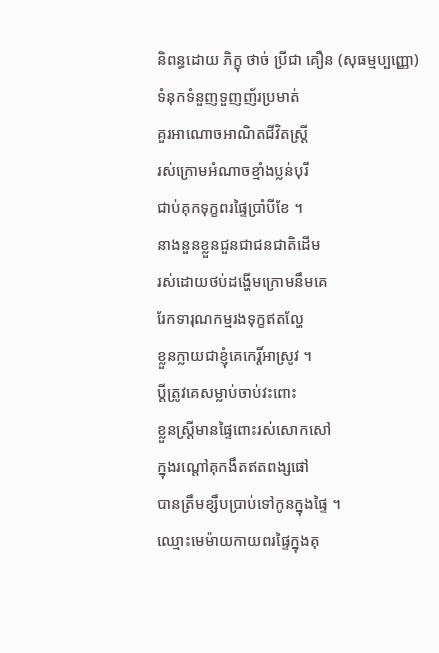និពន្ធដោយ ភិក្ខុ ថាច់ ប្រីជា គឿន (សុធម្មប្បញ្ញោ)
ទំនុកទំនួញទួញញ័រប្រមាត់
គួរអាណោចអាណិតជីវិតស្រ្តី
រស់ក្រោមអំណាចខ្មាំងប្លន់បុរី
ជាប់គុកទុក្ខពរផ្ទៃប្រាំបីខែ ។
នាងនួនខ្លួនជួនជាជនជាតិដើម
រស់ដោយថប់ដង្ហើមក្រោមនឹមគេ
រែកទារុណកម្មរងទុក្ខឥតល្ហែ
ខ្លួនក្លាយជាខ្ញុំគេកេរ្តិ៍អាស្រូវ ។
ប្តីត្រូវគេសម្លាប់ចាប់វះពោះ
ខ្លួនស្ត្រីមានផ្ទៃពោះរស់សោកសៅ
ក្នុងរណ្តៅគុកងឹតឥតពង្សផៅ
បានត្រឹមខ្សឹបប្រាប់ទៅកូនក្នុងផ្ទៃ ។
ឈ្មោះមេម៉ាយកាយពរផ្ទៃក្នុងគុ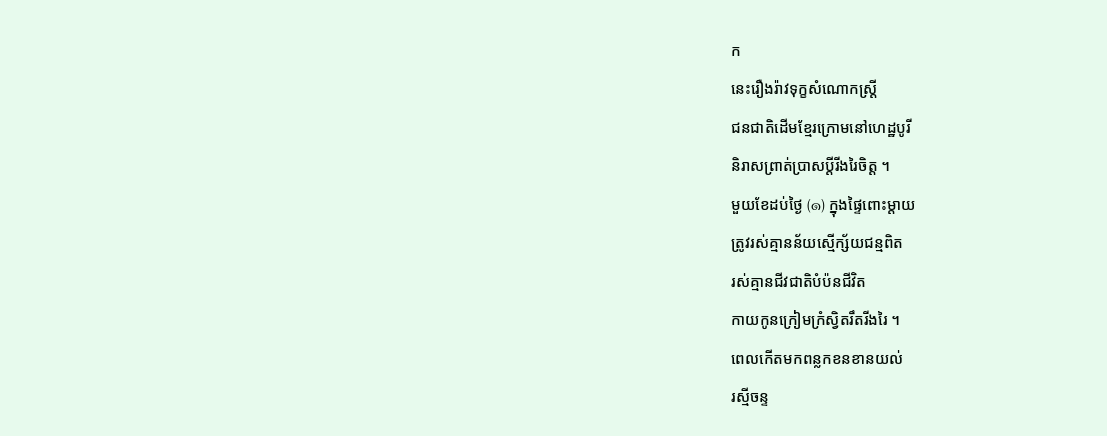ក
នេះរឿងរ៉ាវទុក្ខសំណោកស្រ្តី
ជនជាតិដើមខ្មែរក្រោមនៅហេដ្ឋបូរី
និរាសព្រាត់ប្រាសប្តីរីងរៃចិត្ត ។
មួយខែដប់ថ្ងៃ (๑) ក្នុងផ្ទៃពោះម្តាយ
ត្រូវរស់គ្មានន័យស្មើក្ស័យជន្មពិត
រស់គ្មានជីវជាតិបំប៉នជីវិត
កាយកូនក្រៀមក្រំស្វិតរឹតរីងរៃ ។
ពេលកើតមកពន្លកខនខានយល់
រស្មីចន្ទ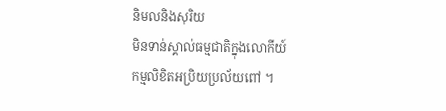និមលនិងសុរិយ
មិនទាន់ស្គាល់ធម្មជាតិក្នុងលោកីយ៍
កម្មលិខិតអប្រិយប្រល័យពៅ ។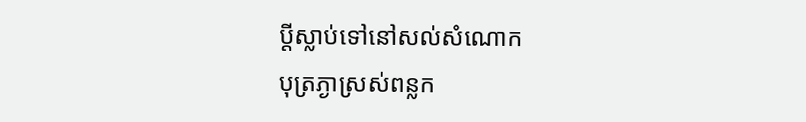ប្តីស្លាប់ទៅនៅសល់សំណោក
បុត្រភ្ងាស្រស់ពន្លក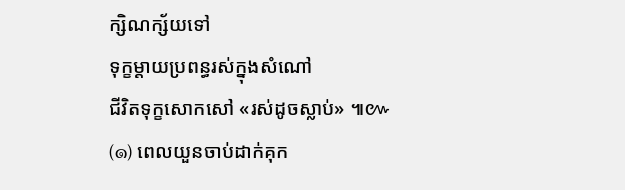ក្សិណក្ស័យទៅ
ទុក្ខម្តាយប្រពន្ធរស់ក្នុងសំណៅ
ជីវិតទុក្ខសោកសៅ «រស់ដូចស្លាប់» ៕៚
(๑) ពេលយួនចាប់ដាក់គុក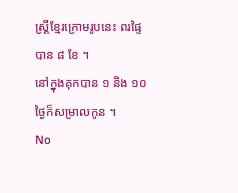ស្រ្តីខ្មែរក្រោមរូបនេះ ពរផ្ទៃបាន ៨ ខែ ។
នៅក្នុងគុកបាន ១ និង ១០ ថ្ងៃក៏សម្រាលកូន ។
No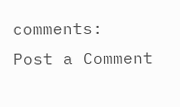comments:
Post a Comment